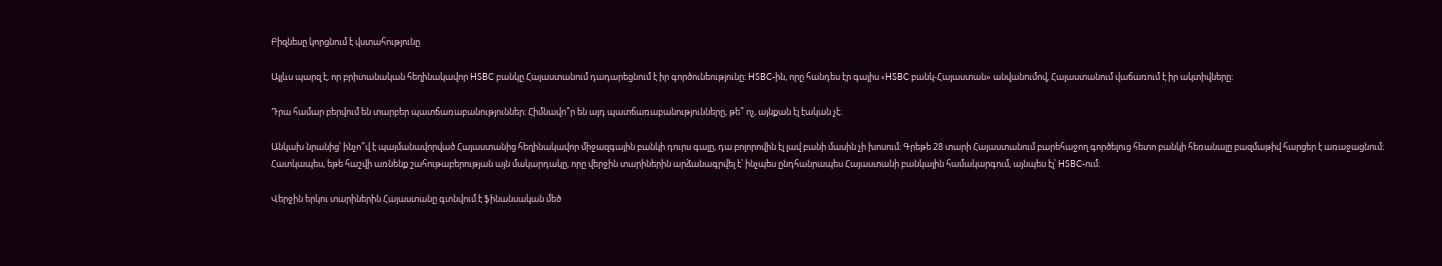Բիզնեսը կորցնում է վստահությունը

Այլևս պարզ է, որ բրիտանական հեղինակավոր HSBC բանկը Հայաստանում դադարեցնում է իր գործունեությունը։ HSBC-ին, որը հանդես էր գալիս «HSBC բանկ-Հայաստան» անվանումով, Հայաստանում վաճառում է իր ակտիվները։

Դրա համար բերվում են տարբեր պատճառաբանություններ։ Հիմնավո՞ր են այդ պատճառաբանությունները, թե՞ ոչ, այնքան էլ էական չէ։

Անկախ նրանից՝ ինչո՞վ է պայմանավորված Հայաստանից հեղինակավոր միջազգային բանկի դուրս գալը, դա բոլորովին էլ լավ բանի մասին չի խոսում։ Գրեթե 28 տարի Հայաստանում բարեհաջող գործելուց հետո բանկի հեռանալը բազմաթիվ հարցեր է առաջացնում։ Հատկապես, եթե հաշվի առնենք շահութաբերության այն մակարդակը, որը վերջին տարիներին արձանագրվել է՝ ինչպես ընդհանրապես Հայաստանի բանկային համակարգում, այնպես էլ՝ HSBC-ում։

Վերջին երկու տարիներին Հայաստանը գտնվում է ֆինանսական մեծ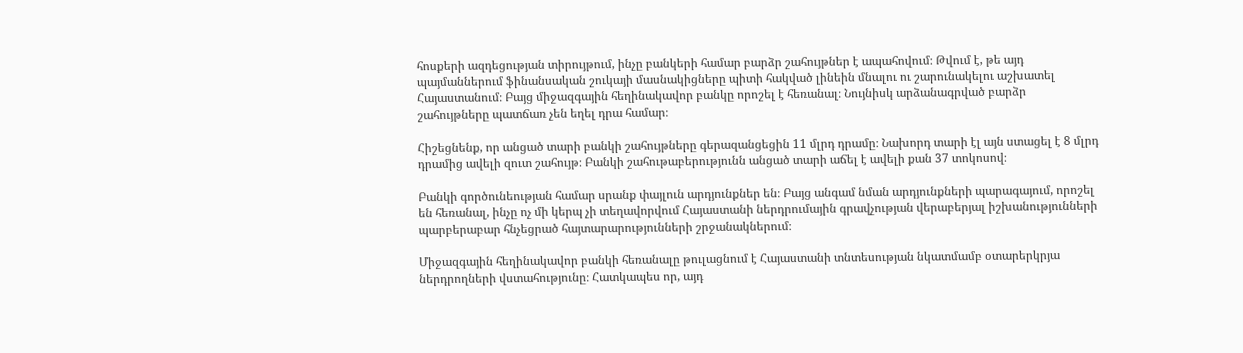հոսքերի ազդեցության տիրույթում, ինչը բանկերի համար բարձր շահույթներ է ապահովում։ Թվում է, թե այդ պայմաններում ֆինանսական շուկայի մասնակիցները պիտի հակված լինեին մնալու ու շարունակելու աշխատել Հայաստանում։ Բայց միջազգային հեղինակավոր բանկը որոշել է հեռանալ։ Նույնիսկ արձանագրված բարձր շահույթները պատճառ չեն եղել դրա համար։

Հիշեցնենք, որ անցած տարի բանկի շահույթները գերազանցեցին 11 մլրդ դրամը։ Նախորդ տարի էլ այն ստացել է 8 մլրդ դրամից ավելի զուտ շահույթ։ Բանկի շահութաբերությունն անցած տարի աճել է ավելի քան 37 տոկոսով։

Բանկի գործունեության համար սրանք փայլուն արդյունքներ են։ Բայց անգամ նման արդյունքների պարագայում, որոշել են հեռանալ, ինչը ոչ մի կերպ չի տեղավորվում Հայաստանի ներդրումային գրավչության վերաբերյալ իշխանությունների պարբերաբար հնչեցրած հայտարարությունների շրջանակներում։

Միջազգային հեղինակավոր բանկի հեռանալը թուլացնում է Հայաստանի տնտեսության նկատմամբ օտարերկրյա ներդրողների վստահությունը։ Հատկապես որ, այդ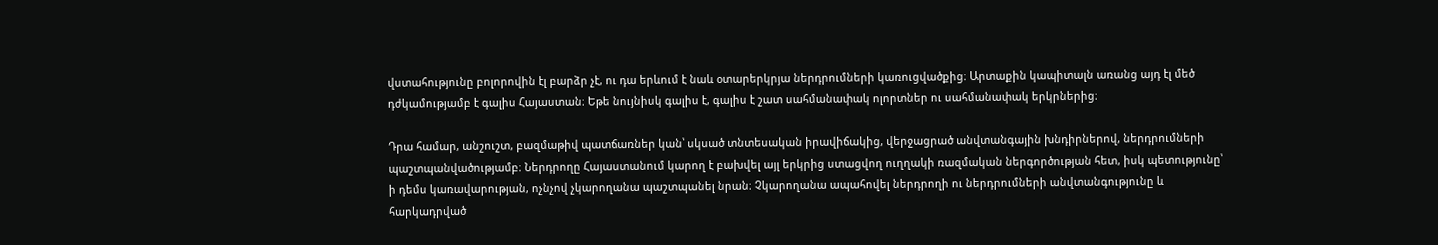վստահությունը բոլորովին էլ բարձր չէ, ու դա երևում է նաև օտարերկրյա ներդրումների կառուցվածքից։ Արտաքին կապիտալն առանց այդ էլ մեծ դժկամությամբ է գալիս Հայաստան։ Եթե նույնիսկ գալիս է, գալիս է շատ սահմանափակ ոլորտներ ու սահմանափակ երկրներից։

Դրա համար, անշուշտ, բազմաթիվ պատճառներ կան՝ սկսած տնտեսական իրավիճակից, վերջացրած անվտանգային խնդիրներով, ներդրումների պաշտպանվածությամբ։ Ներդրողը Հայաստանում կարող է բախվել այլ երկրից ստացվող ուղղակի ռազմական ներգործության հետ, իսկ պետությունը՝ ի դեմս կառավարության, ոչնչով չկարողանա պաշտպանել նրան։ Չկարողանա ապահովել ներդրողի ու ներդրումների անվտանգությունը և հարկադրված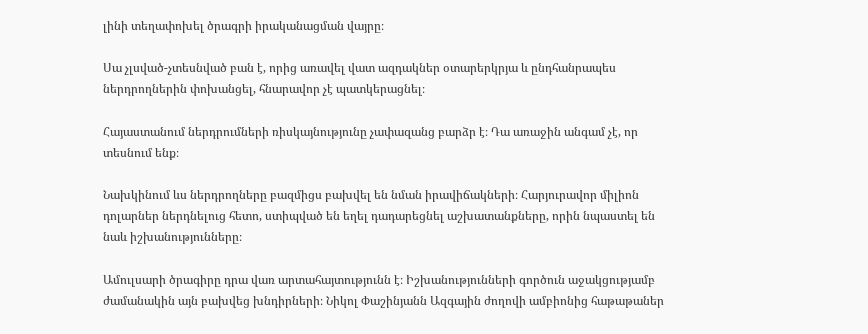լինի տեղափոխել ծրագրի իրականացման վայրը։

Սա չլսված-չտեսնված բան է, որից առավել վատ ազդակներ օտարերկրյա և ընդհանրապես ներդրողներին փոխանցել, հնարավոր չէ պատկերացնել։

Հայաստանում ներդրումների ռիսկայնությունը չափազանց բարձր է։ Դա առաջին անգամ չէ, որ տեսնում ենք։

Նախկինում ևս ներդրողները բազմիցս բախվել են նման իրավիճակների։ Հարյուրավոր միլիոն դոլարներ ներդնելուց հետո, ստիպված են եղել դադարեցնել աշխատանքները, որին նպաստել են նաև իշխանությունները։

Ամուլսարի ծրագիրը դրա վառ արտահայտությունն է։ Իշխանությունների գործուն աջակցությամբ ժամանակին այն բախվեց խնդիրների։ Նիկոլ Փաշինյանն Ազգային ժողովի ամբիոնից հաթաթաներ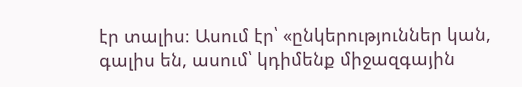էր տալիս։ Ասում էր՝ «ընկերություններ կան, գալիս են, ասում՝ կդիմենք միջազգային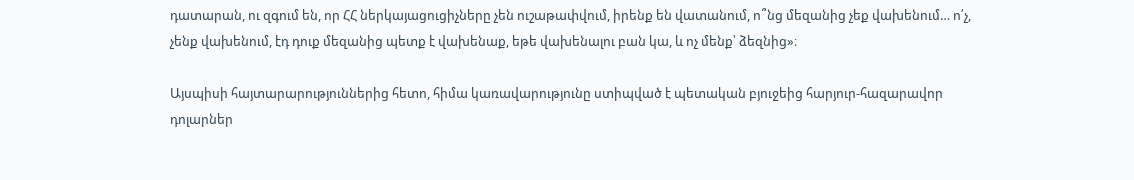դատարան, ու զգում են, որ ՀՀ ներկայացուցիչները չեն ուշաթափվում, իրենք են վատանում, ո՞նց մեզանից չեք վախենում… ո՛չ, չենք վախենում, էդ դուք մեզանից պետք է վախենաք, եթե վախենալու բան կա, և ոչ մենք՝ ձեզնից»։

Այսպիսի հայտարարություններից հետո, հիմա կառավարությունը ստիպված է պետական բյուջեից հարյուր-հազարավոր դոլարներ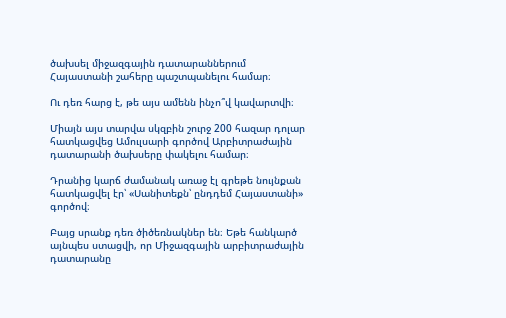ծախսել միջազգային դատարաններում Հայաստանի շահերը պաշտպանելու համար։

Ու դեռ հարց է, թե այս ամենն ինչո՞վ կավարտվի։

Միայն այս տարվա սկզբին շուրջ 200 հազար դոլար հատկացվեց Ամուլսարի գործով Արբիտրաժային դատարանի ծախսերը փակելու համար։

Դրանից կարճ ժամանակ առաջ էլ գրեթե նույնքան հատկացվել էր՝ «Սանիտեքն՝ ընդդեմ Հայաստանի» գործով։

Բայց սրանք դեռ ծիծեռնակներ են։ Եթե հանկարծ այնպես ստացվի, որ Միջազգային արբիտրաժային դատարանը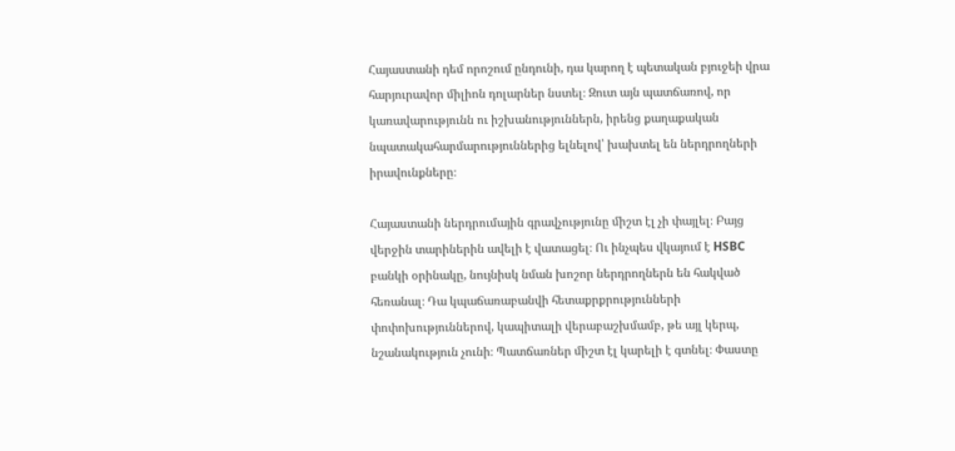Հայաստանի դեմ որոշում ընդունի, դա կարող է պետական բյուջեի վրա հարյուրավոր միլիոն դոլարներ նստել։ Զուտ այն պատճառով, որ կառավարությունն ու իշխանություններն, իրենց քաղաքական նպատակահարմարություններից ելնելով՝ խախտել են ներդրողների իրավունքները։

Հայաստանի ներդրումային գրավչությունը միշտ էլ չի փայլել։ Բայց վերջին տարիներին ավելի է վատացել։ Ու ինչպես վկայում է HSBC բանկի օրինակը, նույնիսկ նման խոշոր ներդրողներն են հակված հեռանալ։ Դա կպաճառաբանվի հետաքրքրությունների փոփոխություններով, կապիտալի վերաբաշխմամբ, թե այլ կերպ, նշանակություն չունի։ Պատճառներ միշտ էլ կարելի է գտնել։ Փաստը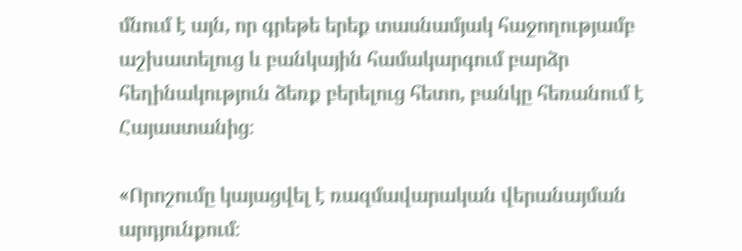մնում է այն, որ գրեթե երեք տասնամյակ հաջողությամբ աշխատելուց և բանկային համակարգում բարձր հեղինակություն ձեռք բերելուց հետո, բանկը հեռանում է Հայաստանից։

«Որոշումը կայացվել է ռազմավարական վերանայման արդյունքում։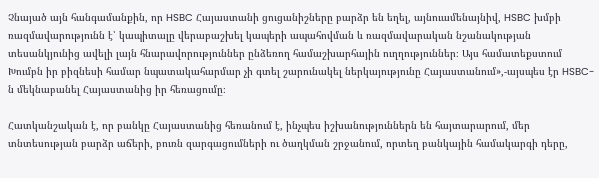Չնայած այն հանգամանքին, որ HSBC Հայաստանի ցուցանիշները բարձր են եղել, այնուամենայնիվ, HSBC խմբի ռազմավարությունն է՝ կապիտալը վերաբաշխել կապերի ապահովման և ռազմավարական նշանակության տեսանկյունից ավելի լայն հնարավորություններ ընձեռող համաշխարհային ուղղություններ։ Այս համատեքստում Խումբն իր բիզնեսի համար նպատակահարմար չի գտել շարունակել ներկայությունը Հայաստանում»,-այսպես էր HSBC-ն մեկնաբանել Հայաստանից իր հեռացումը։

Հատկանշական է, որ բանկը Հայաստանից հեռանում է, ինչպես իշխանություններն են հայտարարում, մեր տնտեսության բարձր աճերի, բուռն զարգացումների ու ծաղկման շրջանում, որտեղ բանկային համակարգի դերը,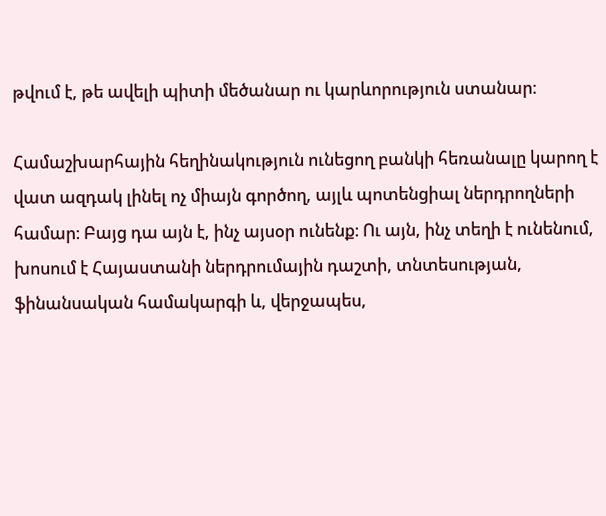թվում է, թե ավելի պիտի մեծանար ու կարևորություն ստանար։

Համաշխարհային հեղինակություն ունեցող բանկի հեռանալը կարող է վատ ազդակ լինել ոչ միայն գործող, այլև պոտենցիալ ներդրողների համար։ Բայց դա այն է, ինչ այսօր ունենք։ Ու այն, ինչ տեղի է ունենում, խոսում է Հայաստանի ներդրումային դաշտի, տնտեսության, ֆինանսական համակարգի և, վերջապես,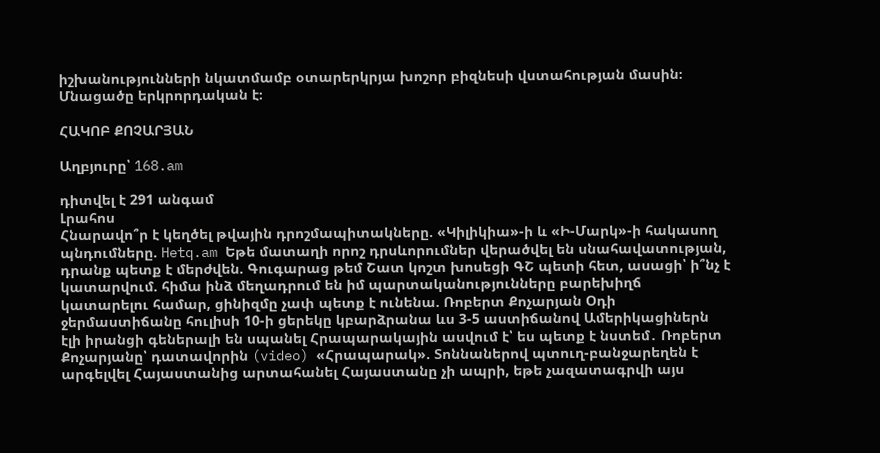իշխանությունների նկատմամբ օտարերկրյա խոշոր բիզնեսի վստահության մասին։ Մնացածը երկրորդական է։

ՀԱԿՈԲ ՔՈՉԱՐՅԱՆ

Աղբյուրը՝ 168.am

դիտվել է 291 անգամ
Լրահոս
Հնարավո՞ր է կեղծել թվային դրոշմապիտակները. «Կիլիկիա»-ի և «Ի-Մարկ»-ի հակասող պնդումները. Hetq.am Եթե մատաղի որոշ դրսևորումներ վերածվել են սնահավատության, դրանք պետք է մերժվեն. Գուգարաց թեմ Շատ կոշտ խոսեցի ԳՇ պետի հետ, ասացի՝ ի՞նչ է կատարվում. հիմա ինձ մեղադրում են իմ պարտականությունները բարեխիղճ կատարելու համար, ցինիզմը չափ պետք է ունենա. Ռոբերտ Քոչարյան Օդի ջերմաստիճանը հուլիսի 10-ի ցերեկը կբարձրանա ևս 3-5 աստիճանով Ամերիկացիներն էլի իրանցի գեներալի են սպանել Հրապարակային ասվում է՝ ես պետք է նստեմ․ Ռոբերտ Քոչարյանը՝ դատավորին (video) «Հրապարակ». Տոննաներով պտուղ-բանջարեղեն է արգելվել Հայաստանից արտահանել Հայաստանը չի ապրի, եթե չազատագրվի այս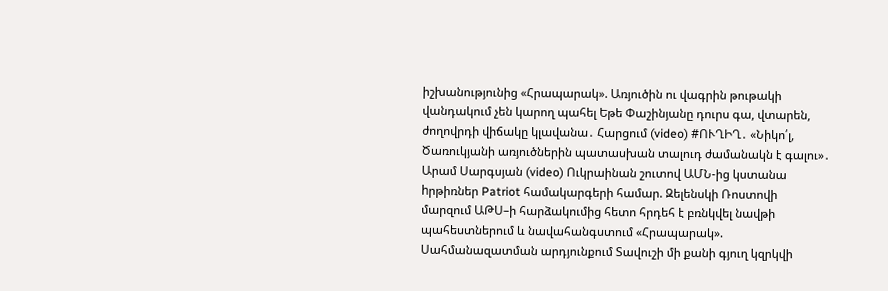իշխանությունից «Հրապարակ». Առյուծին ու վագրին թութակի վանդակում չեն կարող պահել Եթե Փաշինյանը դուրս գա, վտարեն, ժողովրդի վիճակը կլավանա․ Հարցում (video) #ՈՒՂԻՂ․ «Նիկո՛լ, Ծառուկյանի առյուծներին պատասխան տալուդ ժամանակն է գալու»․ Արամ Սարգսյան (video) Ուկրաինան շուտով ԱՄՆ-ից կստանա hրթիռներ Patriot համակարգերի համար. Զելենսկի Ռոստովի մարզում ԱԹՍ–ի հարձակումից հետո հրդեհ է բռնկվել նավթի պահեստներում և նավահանգստում «Հրապարակ». Սահմանազատման արդյունքում Տավուշի մի քանի գյուղ կզրկվի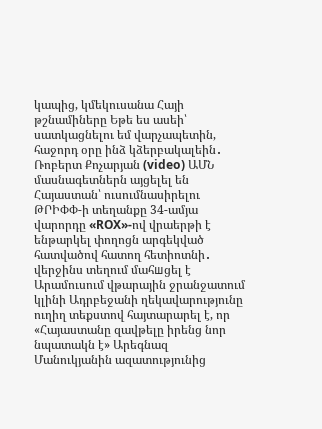կապից, կմեկուսանա Հայի թշնամիները Եթե ես ասեի՝ սատկացնելու եմ վարչապետին, հաջորդ օրը ինձ կձերբակալեին․ Ռոբերտ Քոչարյան (video) ԱՄՆ մասնագետներն այցելել են Հայաստան՝ ուսումնասիրելու ԹՐԻՓՓ-ի տեղանքը 34-ամյա վարորդը «ROX»-ով վրաերթի է ենթարկել փողոցն արգեկված հատվածով հատող հետիոտնի․ վերջինս տեղում մահшցել է Արամուսում վթարային ջրանջատում կլինի Ադրբեջանի ղեկավարությունը ուղիղ տեքստով հայտարարել է, որ «Հայաստանը զավթելը իրենց նոր նպատակն է» Արեգնազ Մանուկյանին ազատությունից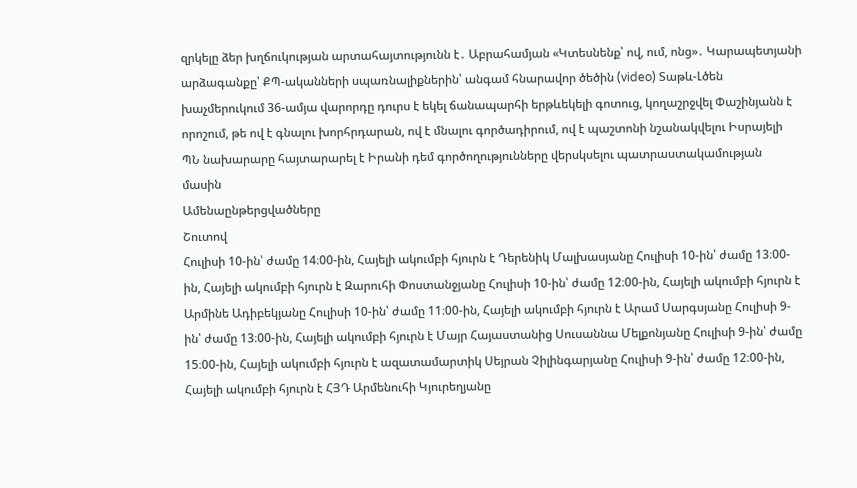զրկելը ձեր խղճուկության արտահայտությունն է․ Աբրահամյան «Կտեսնենք՝ ով, ում, ոնց»․ Կարապետյանի արձագանքը՝ ՔՊ-ականների սպառնալիքներին՝ անգամ հնարավոր ծեծին (video) Տաթև-Լծեն խաչմերուկում 36-ամյա վարորդը դուրս է եկել ճանապարհի երթևեկելի գոտուց, կողաշրջվել Փաշինյանն է որոշում, թե ով է գնալու խորհրդարան, ով է մնալու գործադիրում, ով է պաշտոնի նշանակվելու Իսրայելի ՊՆ նախարարը հայտարարել է Իրանի դեմ գործողությունները վերսկսելու պատրաստակամության մասին
Ամենաընթերցվածները
Շուտով
Հուլիսի 10-ին՝ ժամը 14։00-ին, Հայելի ակումբի հյուրն է Դերենիկ Մալխասյանը Հուլիսի 10-ին՝ ժամը 13։00-ին, Հայելի ակումբի հյուրն է Զարուհի Փոստանջյանը Հուլիսի 10-ին՝ ժամը 12։00-ին, Հայելի ակումբի հյուրն է Արմինե Ադիբեկյանը Հուլիսի 10-ին՝ ժամը 11։00-ին, Հայելի ակումբի հյուրն է Արամ Սարգսյանը Հուլիսի 9-ին՝ ժամը 13։00-ին, Հայելի ակումբի հյուրն է Մայր Հայաստանից Սուսաննա Մելքոնյանը Հուլիսի 9-ին՝ ժամը 15։00-ին, Հայելի ակումբի հյուրն է ազատամարտիկ Սեյրան Չիլինգարյանը Հուլիսի 9-ին՝ ժամը 12։00-ին, Հայելի ակումբի հյուրն է ՀՅԴ Արմենուհի Կյուրեղյանը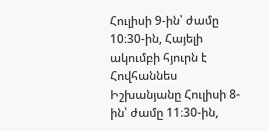Հուլիսի 9-ին՝ ժամը 10։30-ին, Հայելի ակումբի հյուրն է Հովհաննես Իշխանյանը Հուլիսի 8-ին՝ ժամը 11։30-ին,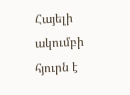Հայելի ակումբի հյուրն է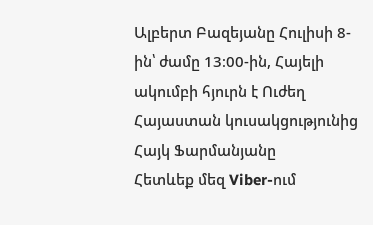Ալբերտ Բազեյանը Հուլիսի 8-ին՝ ժամը 13։00-ին, Հայելի ակումբի հյուրն է Ուժեղ Հայաստան կուսակցությունից Հայկ Ֆարմանյանը
Հետևեք մեզ Viber-ում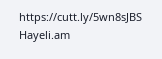https://cutt.ly/5wn8sJBS
Hayeli.am